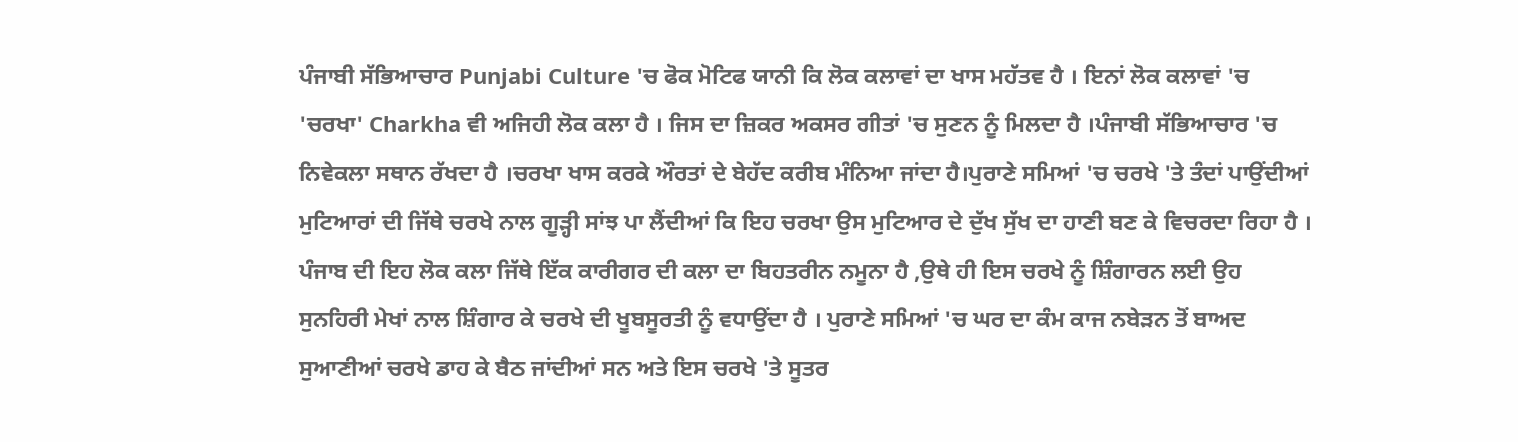ਪੰਜਾਬੀ ਸੱਭਿਆਚਾਰ Punjabi Culture 'ਚ ਫੋਕ ਮੋਟਿਫ ਯਾਨੀ ਕਿ ਲੋਕ ਕਲਾਵਾਂ ਦਾ ਖਾਸ ਮਹੱਤਵ ਹੈ । ਇਨਾਂ ਲੋਕ ਕਲਾਵਾਂ 'ਚ 'ਚਰਖਾ' Charkha ਵੀ ਅਜਿਹੀ ਲੋਕ ਕਲਾ ਹੈ । ਜਿਸ ਦਾ ਜ਼ਿਕਰ ਅਕਸਰ ਗੀਤਾਂ 'ਚ ਸੁਣਨ ਨੂੰ ਮਿਲਦਾ ਹੈ ।ਪੰਜਾਬੀ ਸੱਭਿਆਚਾਰ 'ਚ ਨਿਵੇਕਲਾ ਸਥਾਨ ਰੱਖਦਾ ਹੈ ।ਚਰਖਾ ਖਾਸ ਕਰਕੇ ਔਰਤਾਂ ਦੇ ਬੇਹੱਦ ਕਰੀਬ ਮੰਨਿਆ ਜਾਂਦਾ ਹੈ।ਪੁਰਾਣੇ ਸਮਿਆਂ 'ਚ ਚਰਖੇ 'ਤੇ ਤੰਦਾਂ ਪਾਉਂਦੀਆਂ ਮੁਟਿਆਰਾਂ ਦੀ ਜਿੱਥੇ ਚਰਖੇ ਨਾਲ ਗੂੜ੍ਹੀ ਸਾਂਝ ਪਾ ਲੈਂਦੀਆਂ ਕਿ ਇਹ ਚਰਖਾ ਉਸ ਮੁਟਿਆਰ ਦੇ ਦੁੱਖ ਸੁੱਖ ਦਾ ਹਾਣੀ ਬਣ ਕੇ ਵਿਚਰਦਾ ਰਿਹਾ ਹੈ ।
ਪੰਜਾਬ ਦੀ ਇਹ ਲੋਕ ਕਲਾ ਜਿੱਥੇ ਇੱਕ ਕਾਰੀਗਰ ਦੀ ਕਲਾ ਦਾ ਬਿਹਤਰੀਨ ਨਮੂਨਾ ਹੈ ,ਉਥੇ ਹੀ ਇਸ ਚਰਖੇ ਨੂੰ ਸ਼ਿੰਗਾਰਨ ਲਈ ਉਹ ਸੁਨਹਿਰੀ ਮੇਖਾਂ ਨਾਲ ਸ਼ਿੰਗਾਰ ਕੇ ਚਰਖੇ ਦੀ ਖੂਬਸੂਰਤੀ ਨੂੰ ਵਧਾਉਂਦਾ ਹੈ । ਪੁਰਾਣੇ ਸਮਿਆਂ 'ਚ ਘਰ ਦਾ ਕੰਮ ਕਾਜ ਨਬੇੜਨ ਤੋਂ ਬਾਅਦ ਸੁਆਣੀਆਂ ਚਰਖੇ ਡਾਹ ਕੇ ਬੈਠ ਜਾਂਦੀਆਂ ਸਨ ਅਤੇ ਇਸ ਚਰਖੇ 'ਤੇ ਸੂਤਰ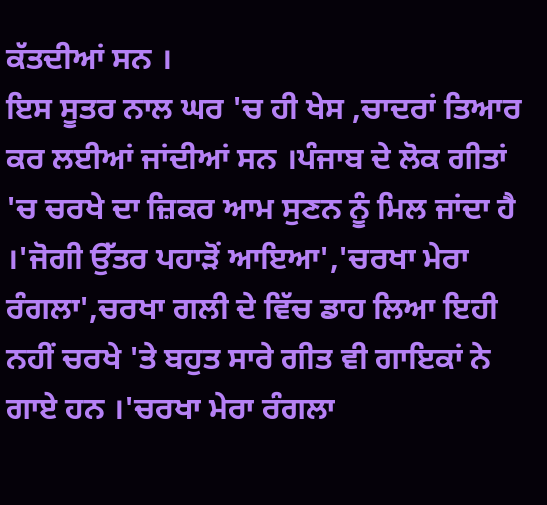ਕੱਤਦੀਆਂ ਸਨ ।
ਇਸ ਸੂਤਰ ਨਾਲ ਘਰ 'ਚ ਹੀ ਖੇਸ ,ਚਾਦਰਾਂ ਤਿਆਰ ਕਰ ਲਈਆਂ ਜਾਂਦੀਆਂ ਸਨ ।ਪੰਜਾਬ ਦੇ ਲੋਕ ਗੀਤਾਂ 'ਚ ਚਰਖੇ ਦਾ ਜ਼ਿਕਰ ਆਮ ਸੁਣਨ ਨੂੰ ਮਿਲ ਜਾਂਦਾ ਹੈ ।'ਜੋਗੀ ਉੱਤਰ ਪਹਾੜੋਂ ਆਇਆ','ਚਰਖਾ ਮੇਰਾ ਰੰਗਲਾ',ਚਰਖਾ ਗਲੀ ਦੇ ਵਿੱਚ ਡਾਹ ਲਿਆ ਇਹੀ ਨਹੀਂ ਚਰਖੇ 'ਤੇ ਬਹੁਤ ਸਾਰੇ ਗੀਤ ਵੀ ਗਾਇਕਾਂ ਨੇ ਗਾਏ ਹਨ ।'ਚਰਖਾ ਮੇਰਾ ਰੰਗਲਾ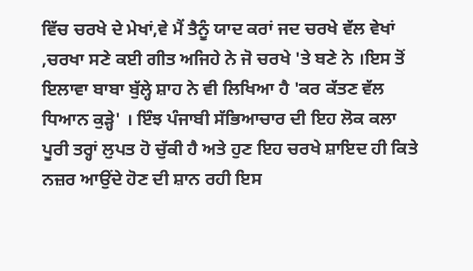ਵਿੱਚ ਚਰਖੇ ਦੇ ਮੇਖਾਂ,ਵੇ ਮੈਂ ਤੈਨੂੰ ਯਾਦ ਕਰਾਂ ਜਦ ਚਰਖੇ ਵੱਲ ਵੇਖਾਂ ,ਚਰਖਾ ਸਣੇ ਕਈ ਗੀਤ ਅਜਿਹੇ ਨੇ ਜੋ ਚਰਖੇ 'ਤੇ ਬਣੇ ਨੇ ।ਇਸ ਤੋਂ ਇਲਾਵਾ ਬਾਬਾ ਬੁੱਲ੍ਹੇ ਸ਼ਾਹ ਨੇ ਵੀ ਲਿਖਿਆ ਹੈ 'ਕਰ ਕੱਤਣ ਵੱਲ ਧਿਆਨ ਕੁੜ੍ਹੇ' । ਇੰਝ ਪੰਜਾਬੀ ਸੱਭਿਆਚਾਰ ਦੀ ਇਹ ਲੋਕ ਕਲਾ ਪੂਰੀ ਤਰ੍ਹਾਂ ਲੁਪਤ ਹੋ ਚੁੱਕੀ ਹੈ ਅਤੇ ਹੁਣ ਇਹ ਚਰਖੇ ਸ਼ਾਇਦ ਹੀ ਕਿਤੇ ਨਜ਼ਰ ਆਉਂਦੇ ਹੋਣ ਦੀ ਸ਼ਾਨ ਰਹੀ ਇਸ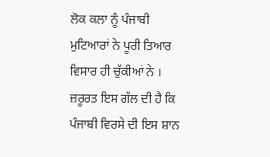ਲੋਕ ਕਲਾ ਨੂੰ ਪੰਜਾਬੀ ਮੁਟਿਆਰਾਂ ਨੇ ਪੂਰੀ ਤਿਆਰ ਵਿਸਾਰ ਹੀ ਚੁੱਕੀਆਂ ਨੇ । ਜ਼ਰੂਰਤ ਇਸ ਗੱਲ ਦੀ ਹੈ ਕਿ ਪੰਜਾਬੀ ਵਿਰਸੇ ਦੀ ਇਸ ਸ਼ਾਨ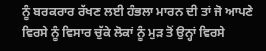ਨੂੰ ਬਰਕਰਾਰ ਰੱਖਣ ਲਈ ਹੰਭਲਾ ਮਾਰਨ ਦੀ ਤਾਂ ਜੋ ਆਪਣੇ ਵਿਰਸੇ ਨੂੰ ਵਿਸਾਰ ਚੁੱਕੇ ਲੋਕਾਂ ਨੂੰ ਮੁੜ ਤੋਂ ਉਨ੍ਹਾਂ ਵਿਰਸੇ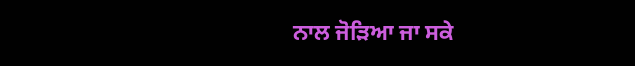ਨਾਲ ਜੋੜਿਆ ਜਾ ਸਕੇ